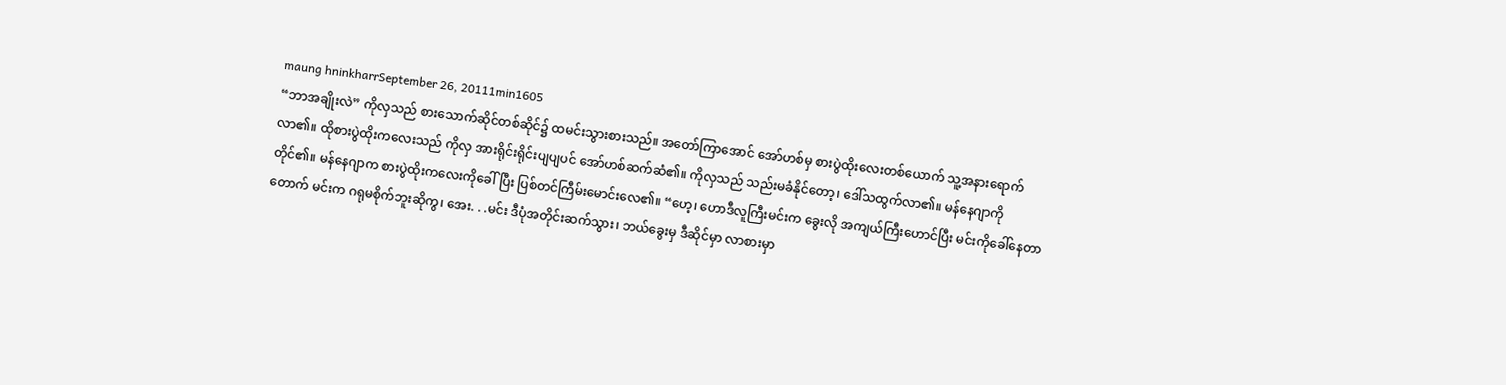maung hninkharrSeptember 26, 20111min1605
“ဘာအချိုးလဲ” ကိုလှသည် စားသောက်ဆိုင်တစ်ဆိုင်၌ ထမင်းသွားစားသည်။ အတော်ကြာအောင် အော်ဟစ်မှ စားပွဲထိုးလေးတစ်ယောက် သူ့အနားရောက်လာ၏။ ထိုစားပွဲထိုးကလေးသည် ကိုလှ အားရိုင်းရိုင်းပျပျပင် အော်ဟစ်ဆက်ဆံ၏။ ကိုလှသည် သည်းမခံနိုင်တော့၊ ဒေါ်သထွက်လာ၏။ မန်နေဂျာကို တိုင်၏။ မန်နေဂျာက စားပွဲထိုးကလေးကိုခေါ်ပြီး ပြစ်တင်ကြီမ်းမောင်းလေ၏။ “ဟေ့၊ ဟောဒီလူကြီးမင်းက ခွေးလို အကျယ်ကြီးဟောင်ပြီး မင်းကိုခေါ်နေတာတောက် မင်းက ဂရုမစိုက်ဘူးဆိုကွ၊ အေး. . .မင်း ဒီပုံအတိုင်းဆက်သွား၊ ဘယ်ခွေးမှ ဒီဆိုင်မှာ လာစားမှာ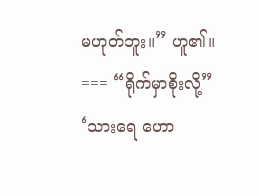မဟုတ်ဘူး။” ဟူ၏။ === “ရိုက်မှာစိုးလို့” ‘သားရေ ဟော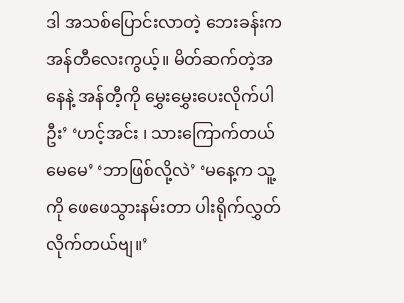ဒါ အသစ်ပြောင်းလာတဲ့ ဘေးခန်းက အန်တီလေးကွယ့်။ မိတ်ဆက်တဲ့အနေနဲ့ အန်တီ့ကို မွှေးမွှေးပေးလိုက်ပါဦး’ ‘ဟင့်အင်း ၊ သားကြောက်တယ်မေမေ’ ‘ဘာဖြစ်လို့လဲ’ ‘မနေ့က သူ့ကို ဖေဖေသွားနမ်းတာ ပါးရိုက်လွှတ်လိုက်တယ်ဗျ။’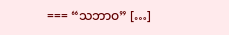=== “သဘာဝ” […]